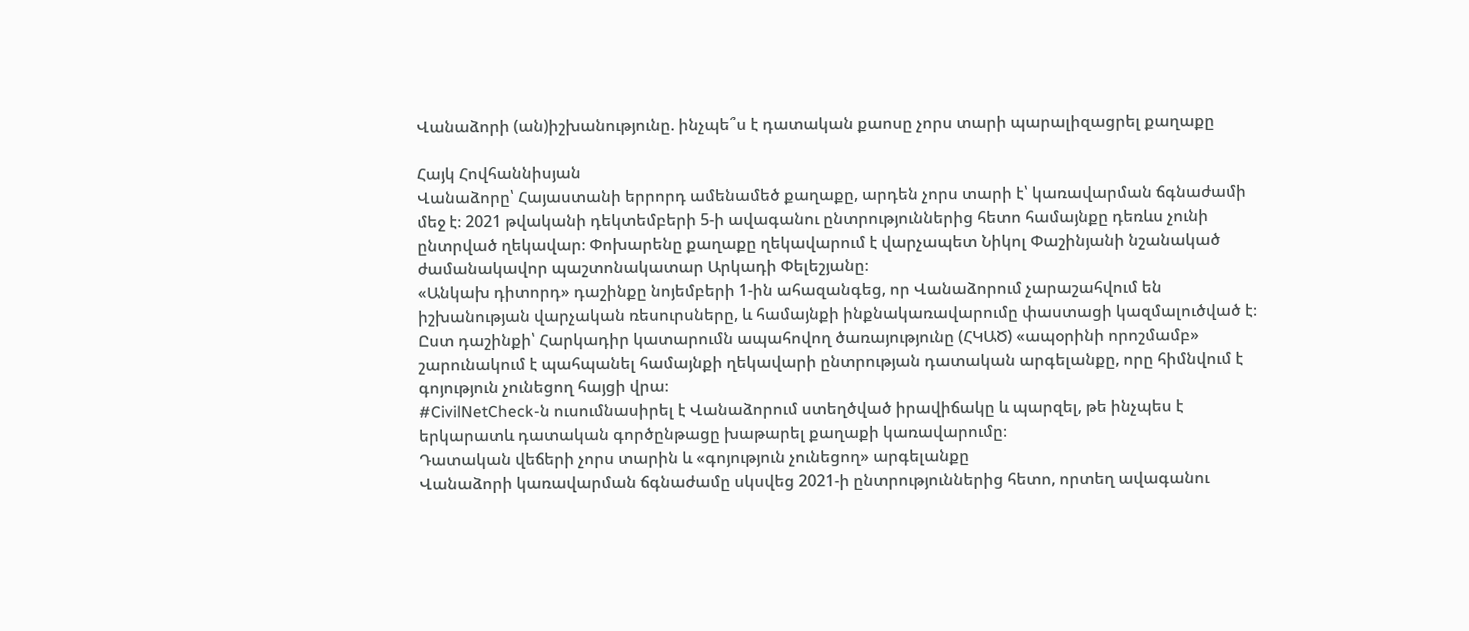Վանաձորի (ան)իշխանությունը. ինչպե՞ս է դատական քաոսը չորս տարի պարալիզացրել քաղաքը

Հայկ Հովհաննիսյան
Վանաձորը՝ Հայաստանի երրորդ ամենամեծ քաղաքը, արդեն չորս տարի է՝ կառավարման ճգնաժամի մեջ է։ 2021 թվականի դեկտեմբերի 5-ի ավագանու ընտրություններից հետո համայնքը դեռևս չունի ընտրված ղեկավար։ Փոխարենը քաղաքը ղեկավարում է վարչապետ Նիկոլ Փաշինյանի նշանակած ժամանակավոր պաշտոնակատար Արկադի Փելեշյանը։
«Անկախ դիտորդ» դաշինքը նոյեմբերի 1-ին ահազանգեց, որ Վանաձորում չարաշահվում են իշխանության վարչական ռեսուրսները, և համայնքի ինքնակառավարումը փաստացի կազմալուծված է։ Ըստ դաշինքի՝ Հարկադիր կատարումն ապահովող ծառայությունը (ՀԿԱԾ) «ապօրինի որոշմամբ» շարունակում է պահպանել համայնքի ղեկավարի ընտրության դատական արգելանքը, որը հիմնվում է գոյություն չունեցող հայցի վրա։
#CivilNetCheck-ն ուսումնասիրել է Վանաձորում ստեղծված իրավիճակը և պարզել, թե ինչպես է երկարատև դատական գործընթացը խաթարել քաղաքի կառավարումը։
Դատական վեճերի չորս տարին և «գոյություն չունեցող» արգելանքը
Վանաձորի կառավարման ճգնաժամը սկսվեց 2021-ի ընտրություններից հետո, որտեղ ավագանու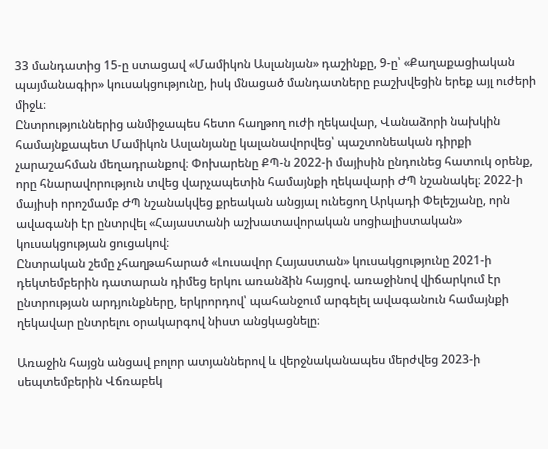33 մանդատից 15-ը ստացավ «Մամիկոն Ասլանյան» դաշինքը, 9-ը՝ «Քաղաքացիական պայմանագիր» կուսակցությունը, իսկ մնացած մանդատները բաշխվեցին երեք այլ ուժերի միջև։
Ընտրություններից անմիջապես հետո հաղթող ուժի ղեկավար, Վանաձորի նախկին համայնքապետ Մամիկոն Ասլանյանը կալանավորվեց՝ պաշտոնեական դիրքի չարաշահման մեղադրանքով։ Փոխարենը ՔՊ-ն 2022-ի մայիսին ընդունեց հատուկ օրենք, որը հնարավորություն տվեց վարչապետին համայնքի ղեկավարի ԺՊ նշանակել։ 2022-ի մայիսի որոշմամբ ԺՊ նշանակվեց քրեական անցյալ ունեցող Արկադի Փելեշյանը, որն ավագանի էր ընտրվել «Հայաստանի աշխատավորական սոցիալիստական» կուսակցության ցուցակով։
Ընտրական շեմը չհաղթահարած «Լուսավոր Հայաստան» կուսակցությունը 2021-ի դեկտեմբերին դատարան դիմեց երկու առանձին հայցով. առաջինով վիճարկում էր ընտրության արդյունքները, երկրորդով՝ պահանջում արգելել ավագանուն համայնքի ղեկավար ընտրելու օրակարգով նիստ անցկացնելը։

Առաջին հայցն անցավ բոլոր ատյաններով և վերջնականապես մերժվեց 2023-ի սեպտեմբերին Վճռաբեկ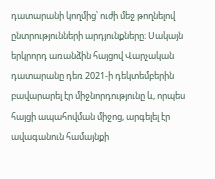դատարանի կողմից՝ ուժի մեջ թողնելով ընտրությունների արդյունքները։ Սակայն երկրորդ առանձին հայցով Վարչական դատարանը դեռ 2021-ի դեկտեմբերին բավարարել էր միջնորդությունը և, որպես հայցի ապահովման միջոց, արգելել էր ավագանուն համայնքի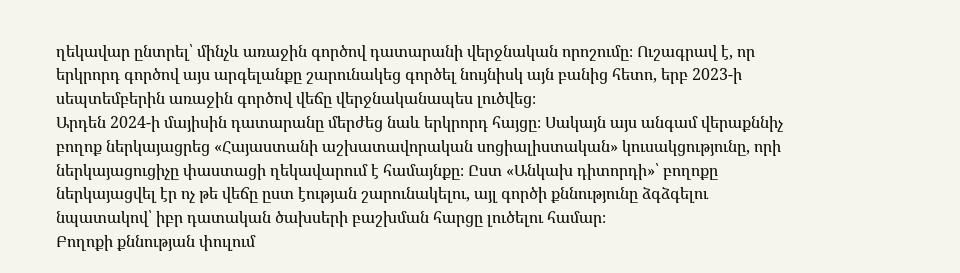ղեկավար ընտրել՝ մինչև առաջին գործով դատարանի վերջնական որոշումը։ Ուշագրավ է, որ երկրորդ գործով այս արգելանքը շարունակեց գործել նույնիսկ այն բանից հետո, երբ 2023-ի սեպտեմբերին առաջին գործով վեճը վերջնականապես լուծվեց։
Արդեն 2024-ի մայիսին դատարանը մերժեց նաև երկրորդ հայցը։ Սակայն այս անգամ վերաքննիչ բողոք ներկայացրեց «Հայաստանի աշխատավորական սոցիալիստական» կուսակցությունը, որի ներկայացուցիչը փաստացի ղեկավարում է համայնքը։ Ըստ «Անկախ դիտորդի»՝ բողոքը ներկայացվել էր ոչ թե վեճը ըստ էության շարունակելու, այլ գործի քննությունը ձգձգելու նպատակով՝ իբր դատական ծախսերի բաշխման հարցը լուծելու համար։
Բողոքի քննության փուլում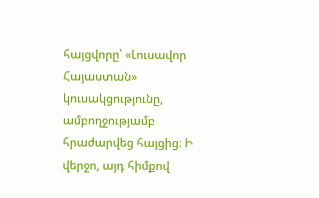հայցվորը՝ «Լուսավոր Հայաստան» կուսակցությունը, ամբողջությամբ հրաժարվեց հայցից։ Ի վերջո, այդ հիմքով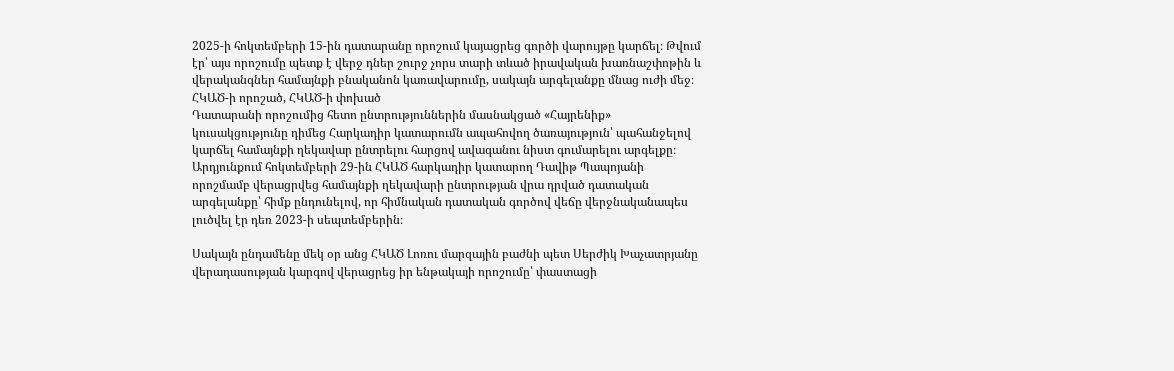2025-ի հոկտեմբերի 15-ին դատարանը որոշում կայացրեց գործի վարույթը կարճել։ Թվում էր՝ այս որոշումը պետք է վերջ դներ շուրջ չորս տարի տևած իրավական խառնաշփոթին և վերականգներ համայնքի բնականոն կառավարումը, սակայն արգելանքը մնաց ուժի մեջ։
ՀԿԱԾ-ի որոշած, ՀԿԱԾ-ի փոխած
Դատարանի որոշումից հետո ընտրություններին մասնակցած «Հայրենիք» կուսակցությունը դիմեց Հարկադիր կատարումն ապահովող ծառայություն՝ պահանջելով կարճել համայնքի ղեկավար ընտրելու հարցով ավագանու նիստ գումարելու արգելքը։
Արդյունքում հոկտեմբերի 29-ին ՀԿԱԾ հարկադիր կատարող Դավիթ Պապոյանի որոշմամբ վերացրվեց համայնքի ղեկավարի ընտրության վրա դրված դատական արգելանքը՝ հիմք ընդունելով, որ հիմնական դատական գործով վեճը վերջնականապես լուծվել էր դեռ 2023-ի սեպտեմբերին։

Սակայն ընդամենը մեկ օր անց ՀԿԱԾ Լոռու մարզային բաժնի պետ Սերժիկ Խաչատրյանը վերադասության կարգով վերացրեց իր ենթակայի որոշումը՝ փաստացի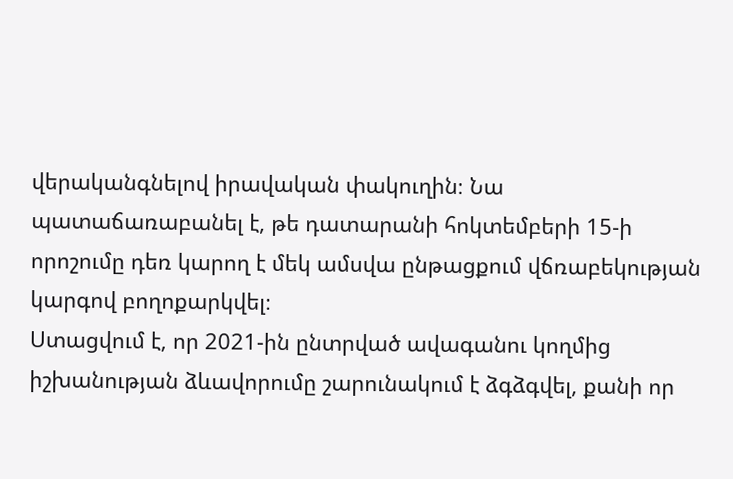վերականգնելով իրավական փակուղին։ Նա պատաճառաբանել է, թե դատարանի հոկտեմբերի 15-ի որոշումը դեռ կարող է մեկ ամսվա ընթացքում վճռաբեկության կարգով բողոքարկվել։
Ստացվում է, որ 2021-ին ընտրված ավագանու կողմից իշխանության ձևավորումը շարունակում է ձգձգվել, քանի որ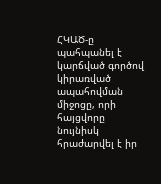ՀԿԱԾ-ը պահպանել է կարճված գործով կիրառված ապահովման միջոցը, որի հայցվորը նույնիսկ հրաժարվել է իր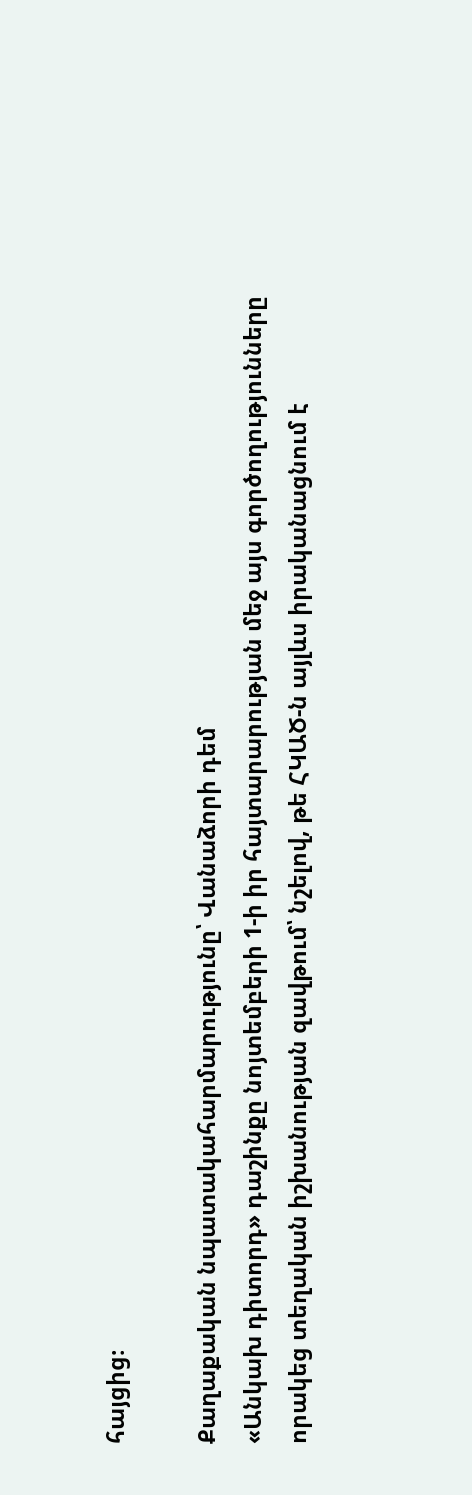հայցից։

Քաղաքական նպատակահարմարությունը՝ Վանաձորի դեմ
«Անկախ դիտորդ» դաշինքը նոյտեմբերի 1-ի իր հայտարարության մեջ այս գործողությունները որակեց տեղական իշխանության զավթում՝ նշելով, թե ՀԿԱԾ-ն այլևս իրականացնում է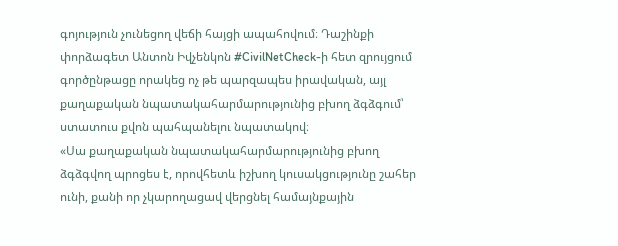գոյություն չունեցող վեճի հայցի ապահովում։ Դաշինքի փորձագետ Անտոն Իվչենկոն #CivilNetCheck-ի հետ զրույցում գործընթացը որակեց ոչ թե պարզապես իրավական, այլ քաղաքական նպատակահարմարությունից բխող ձգձգում՝ ստատուս քվոն պահպանելու նպատակով։
«Սա քաղաքական նպատակահարմարությունից բխող ձգձգվող պրոցես է, որովհետև իշխող կուսակցությունը շահեր ունի, քանի որ չկարողացավ վերցնել համայնքային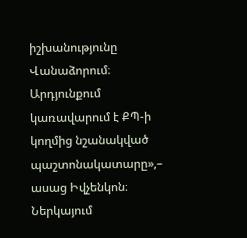իշխանությունը Վանաձորում։ Արդյունքում կառավարում է ՔՊ-ի կողմից նշանակված պաշտոնակատարը»,– ասաց Իվչենկոն։
Ներկայում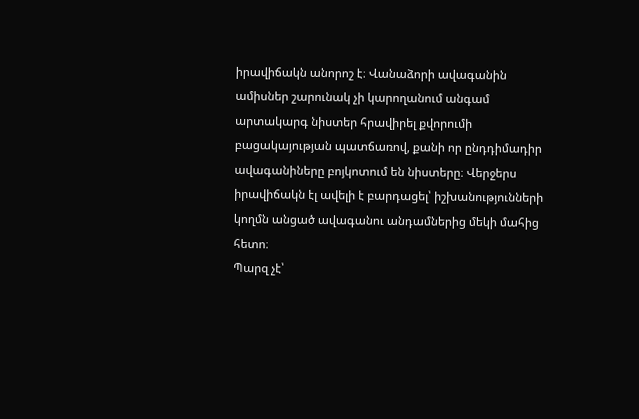իրավիճակն անորոշ է։ Վանաձորի ավագանին ամիսներ շարունակ չի կարողանում անգամ արտակարգ նիստեր հրավիրել քվորումի բացակայության պատճառով, քանի որ ընդդիմադիր ավագանիները բոյկոտում են նիստերը։ Վերջերս իրավիճակն էլ ավելի է բարդացել՝ իշխանությունների կողմն անցած ավագանու անդամներից մեկի մահից հետո։
Պարզ չէ՝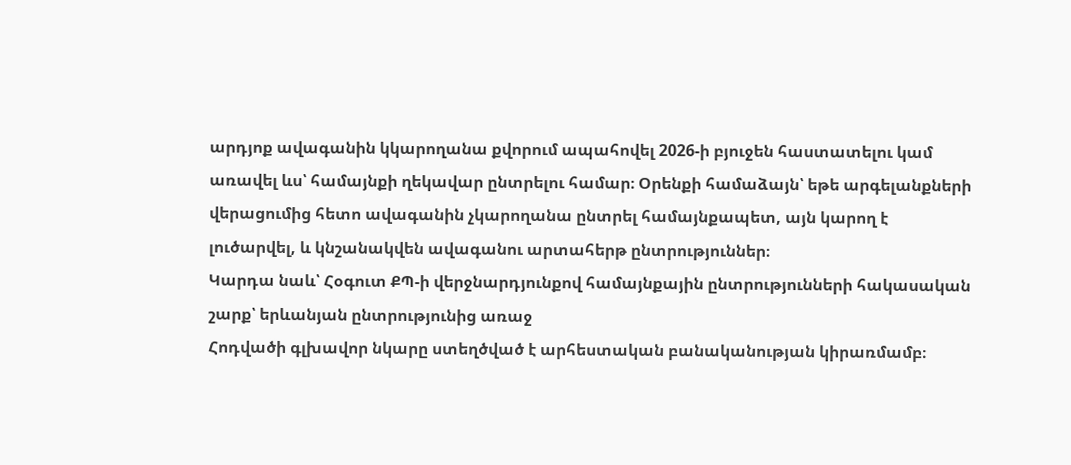արդյոք ավագանին կկարողանա քվորում ապահովել 2026-ի բյուջեն հաստատելու կամ առավել ևս՝ համայնքի ղեկավար ընտրելու համար։ Օրենքի համաձայն՝ եթե արգելանքների վերացումից հետո ավագանին չկարողանա ընտրել համայնքապետ, այն կարող է լուծարվել, և կնշանակվեն ավագանու արտահերթ ընտրություններ։
Կարդա նաև՝ Հօգուտ ՔՊ-ի վերջնարդյունքով համայնքային ընտրությունների հակասական շարք՝ երևանյան ընտրությունից առաջ
Հոդվածի գլխավոր նկարը ստեղծված է արհեստական բանականության կիրառմամբ։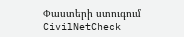Փաստերի ստուգում
CivilNetCheck